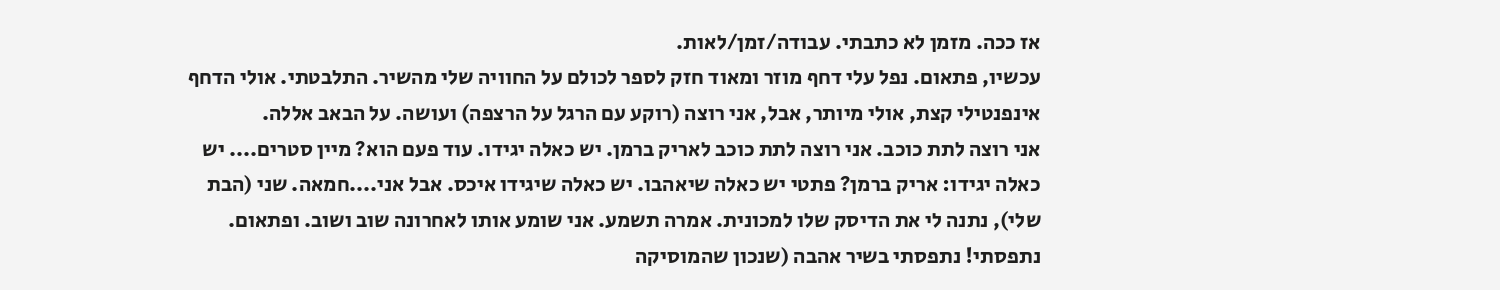אז ככה. מזמן לא כתבתי. עבודה/זמן/לאות.
עכשיו, פתאום. נפל עלי דחף מוזר ומאוד חזק לספר לכולם על החוויה שלי מהשיר. התלבטתי. אולי הדחף אינפנטילי קצת, אולי מיותר, אבל, אני רוצה (רוקע עם הרגל על הרצפה) ועושה. על הבאב אללה.
אני רוצה לתת כוכב. אני רוצה לתת כוכב לאריק ברמן. יש כאלה יגידו. עוד פעם הוא? מיין סטרים.... יש כאלה יגידו: אריק ברמן? פתטי יש כאלה שיאהבו. יש כאלה שיגידו איכס. אבל אני....חמאה. שני (הבת שלי), נתנה לי את הדיסק שלו למכונית. אמרה תשמע. אני שומע אותו לאחרונה שוב ושוב. ופתאום. נתפסתי! נתפסתי בשיר אהבה (שנכון שהמוסיקה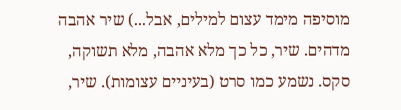מוסיפה מימד עצום למילים, אבל...) שיר אהבה מדהים. שיר, כל כך מלא אהבה, מלא תשוקה, סקס. נשמע כמו סרט (בעיניים עצומות). שיר,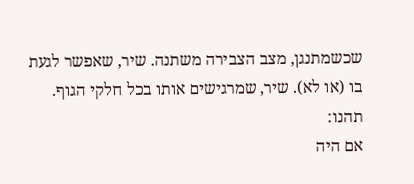שכשמתנגן, מצב הצבירה משתנה. שיר, שאפשר לגעת בו (או לא). שיר, שמרגישים אותו בכל חלקי הגוף. תהנו:
אם היה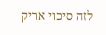לזה סיכוי אריק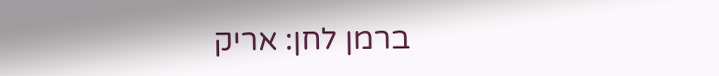ברמן לחן: אריק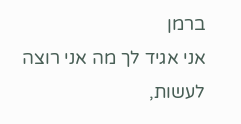ברמן
אני אגיד לך מה אני רוצה לעשות,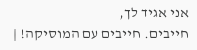אני אגיד לך,
חייבים. חייבים עם המוסיקה! |